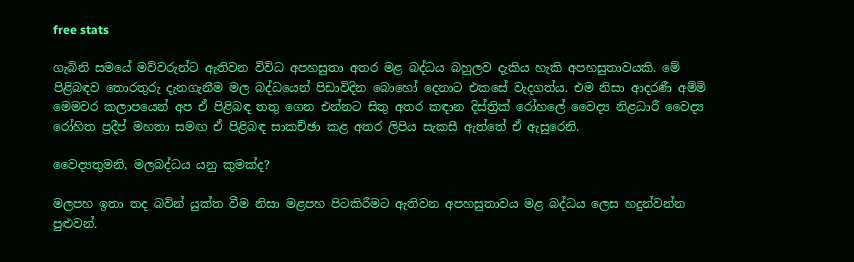free stats

ගැබිනි සමයේ මව්වරුන්ට ඇතිවන විවිධ අපහසුතා අතර මළ බද්ධය බහුලව දැකිය හැකි අපහසුතාවයකි. මේ පිළිබඳව තොරතුරු දැනගැනීම මල බද්ධයෙන් පිඩාවිදින බොහෝ දෙනාට එකසේ වැදගත්ය. එම නිසා ආදරණී අම්මි මෙමවර කලාපයෙන් අප ඒ පිළිබඳ තතු ගෙන එන්නට සිතු අතර කඳාන දිස්ත්‍රික් රෝහලේ වෛද්‍ය නිළධාරී වෛද්‍ය රෝහිත ප්‍රදීප් මහතා සමඟ ඒ පිළිබඳ සාකච්ඡා කළ අතර ලිපිය සැකසී ඇත්තේ ඒ ඇසුරෙනි.

වෛද්‍යතුමනි, මලබද්ධය යනු කුමක්ද?

මලපහ ඉතා තද බවින් යුක්ත වීම නිසා මළපහ පිටකිරීමට ඇතිවන අපහසුතාවය මළ බද්ධය ලෙස හදුන්වන්න පුළුවන්.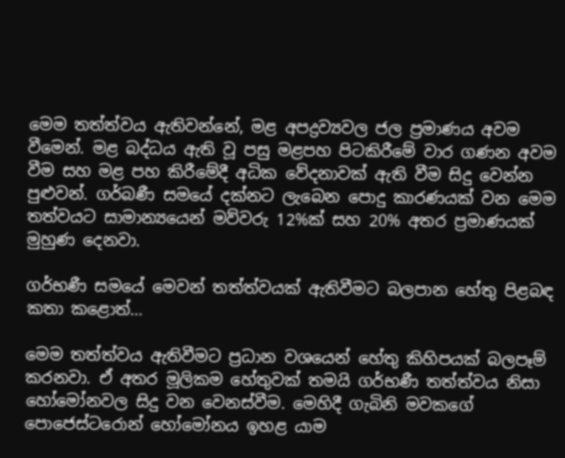මෙම තත්ත්වය ඇතිවන්නේ, මළ අපද්‍රව්‍යවල ජල ප්‍රමාණය අවම වීමෙන්. මළ බද්ධය ඇති වූ පසු මළපහ පිටකිරීමේ වාර ගණන අවම වීම සහ මළ පහ කිරීමේදී අධික වේදනාවක් ඇති වීම සිදු වෙන්න පුළුවන්. ගර්බණී සමයේ දක්නට ලැබෙන පොදු කාරණයක් වන මෙම තත්වයට සාමාන්‍යයෙන් මව්වරු 12%ක් සහ 20% අතර ප්‍රමාණයක් මුහුණ දෙනවා.

ගර්භණී සමයේ මෙවන් තත්ත්වයක් ඇතිවීමට බලපාන හේතු පිළබඳ කතා කළොත්…

මෙම තත්ත්වය ඇතිවීමට ප්‍රධාන වශයෙන් හේතු කිහිපයක් බලපෑම් කරනවා. ඒ අතර මූලිකම හේතුවක් තමයි ගර්භණී තත්ත්වය නිසා හෝමෝනවල සිදු වන වෙනස්වීම. මෙහිදී ගැබිනි මවකගේ පොජෙස්ටරොන් හෝමෝනය ඉහළ යාම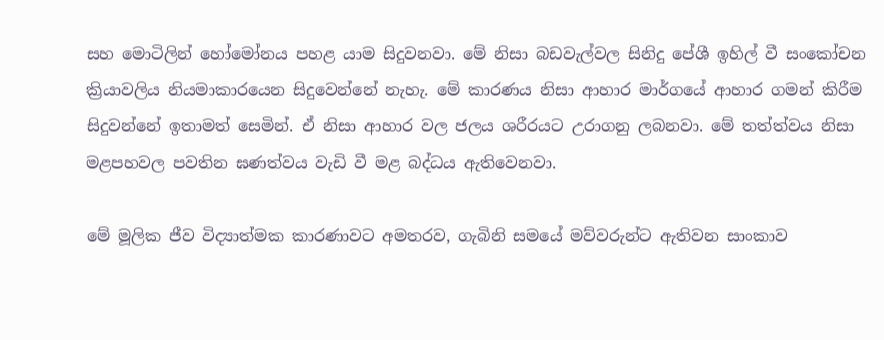සහ මොටිලින් හෝමෝනය පහළ යාම සිදුවනවා. මේ නිසා බඩවැල්වල සිනිදු පේශී ඉහිල් වී සංකෝචන ක්‍රියාවලිය නියමාකාරයෙන සිදුවෙන්නේ නැහැ. මේ කාරණය නිසා ආහාර මාර්ගයේ ආහාර ගමන් කිරීම සිදුවන්නේ ඉතාමත් සෙමින්. ඒ නිසා ආහාර වල ජලය ශරීරයට උරාගනු ලබනවා. මේ තත්ත්වය නිසා මළපහවල පවතින ඝණත්වය වැඩි වී මළ බද්ධය ඇතිවෙනවා.

මේ මූලික ජීව විද්‍යාත්මක කාරණාවට අමතරව, ගැබිනි සමයේ මව්වරුන්ට ඇතිවන සාංකාව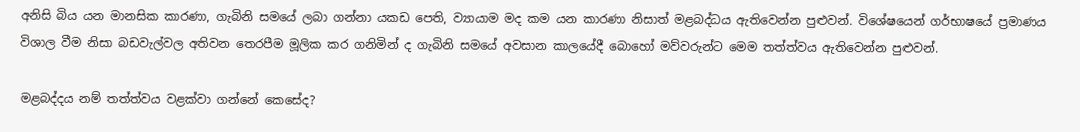අනිසි බිය යන මානසික කාරණා, ගැබිනි සමයේ ලබා ගන්නා යකඩ පෙති, ව්‍යායාම මද කම යන කාරණා නිසාත් මළබද්ධය ඇතිවෙන්න පුළුවන්. විශේෂයෙන් ගර්භාෂයේ ප්‍රමාණය විශාල වීම නිසා බඩවැල්වල අතිවන තෙරපීම මූලික කර ගනිමින් ද ගැබිනි සමයේ අවසාන කාලයේදී බොහෝ මව්වරුන්ට මෙම තත්ත්වය ඇතිවෙන්න පුළුවන්.

මළබද්දය නම් තත්ත්වය වළක්වා ගන්නේ කෙසේද?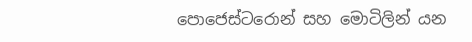පොජෙස්ටරොන් සහ මොටිලින් යන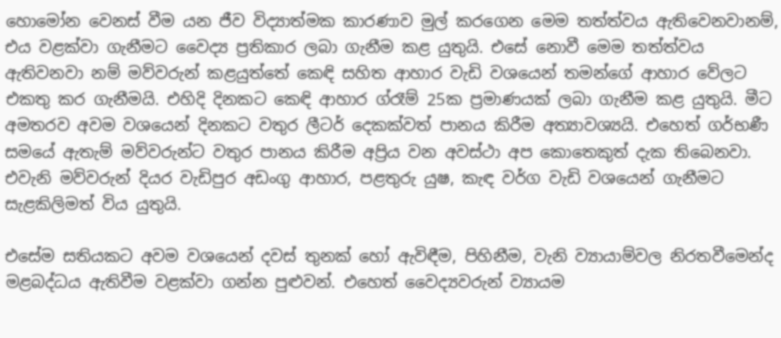හොමෝන වෙනස් වීම යන ජීව විද්‍යාත්මක කාරණාව මුල් කරගෙන මෙම තත්ත්වය ඇතිවෙනවානම්, එය වළක්වා ගැනීමට වෛද්‍ය ප්‍රතිකාර ලබා ගැනීම කළ යුතුයි. එසේ නොවී මෙම තත්ත්වය ඇතිවනවා නම් මව්වරුන් කළයුත්තේ කෙඳි සහිත ආහාර වැඩි වශයෙන් තමන්ගේ ආහාර වේලට එකතු කර ගැනීමයි. එහිදි දිනකට කෙඳි ආහාර ග්රෑම් 25ක ප්‍රමාණයක් ලබා ගැනීම කළ යුතුයි. මීට අමතරව අවම වශයෙන් දිනකට වතුර ලීටර් දෙකක්වත් පානය කිරීම අත්‍යාවශ්‍යයි. එහෙත් ගර්භණී සමයේ ඇතැම් මව්වරුන්ට වතුර පානය කිරීම අප්‍රිය වන අවස්ථා අප කොතෙකුත් දැක තිබෙනවා. එවැනි මව්වරුන් දියර වැඩිපුර අඩංගු ආහාර, පළතුරු යුෂ, කැඳ වර්ග වැඩි වශයෙන් ගැනීමට සැළකිලිමත් විය යුතුයි.

එසේම සතියකට අවම වශයෙන් දවස් තුනක් හෝ ඇවිඳීම, පිහිනීම, වැනි ව්‍යායාම්වල නිරතවීමෙන්ද මළබද්ධය ඇතිවීම වළක්වා ගන්න පුළුවන්. එහෙත් වෛද්‍යවරුන් ව්‍යායම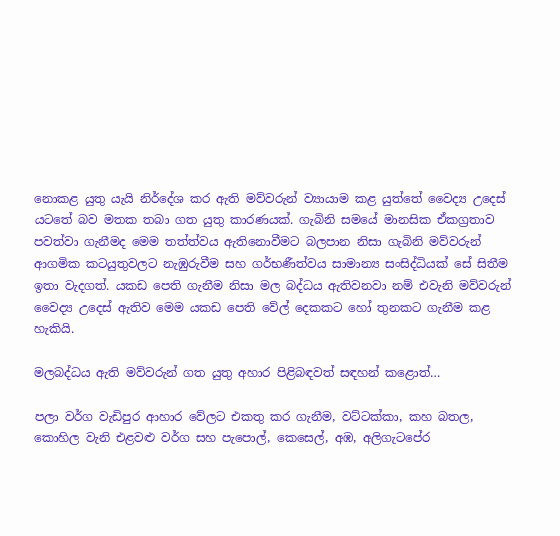නොකළ යුතු යැයි නිර්දේශ කර ඇති මව්වරුන් ව්‍යායාම කළ යුත්තේ වෛද්‍ය උදෙස් යටතේ බව මතක තබා ගත යුතු කාරණයක්. ගැබිනි සමයේ මානසික ඒකග්‍රතාව පවත්වා ගැනීමද මෙම තත්ත්වය ඇතිනොවීමට බලපාන නිසා ගැබිනි මව්වරුන් ආගමික කටයුතුවලට නැඹුරුවීම සහ ගර්භණීත්වය සාමාන්‍ය සංසිද්ධියක් සේ සිතීම ඉතා වැදගත්. යකඩ පෙති ගැනීම නිසා මල බද්ධය ඇතිවනවා නම් එවැනි මව්වරුන් වෛද්‍ය උදෙස් ඇතිව මෙම යකඩ පෙති වේල් දෙකකට හෝ තුනකට ගැනීම කළ හැකියි.

මලබද්ධය ඇති මව්වරුන් ගත යුතු අහාර පිළිබඳවත් සඳහන් කළොත්…

පලා වර්ග වැඩිපුර ආහාර වේලට එකතු කර ගැනීම, වට්ටක්කා, කහ බතල, කොහිල වැනි එළවළු වර්ග සහ පැපොල්, කෙසෙල්, අඹ, අලිගැටපේර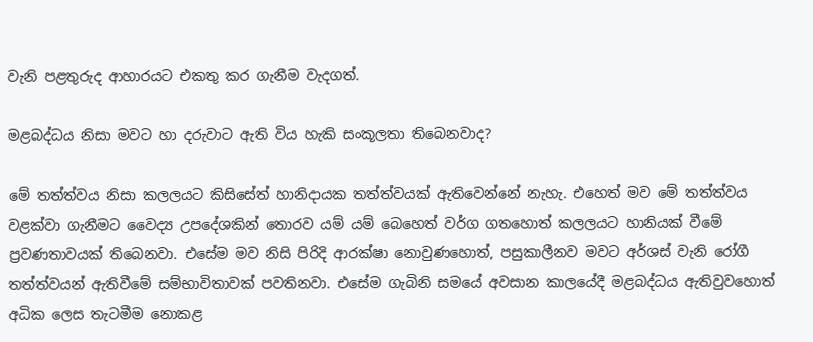වැනි පළතුරුද ආහාරයට එකතු කර ගැනීම වැදගත්.

මළබද්ධය නිසා මවට හා දරුවාට ඇති විය හැකි සංකූලතා තිබෙනවාද?

මේ තත්ත්වය නිසා කලලයට කිසිසේත් හානිදායක තත්ත්වයක් ඇතිවෙන්නේ නැහැ. එහෙත් මව මේ තත්ත්වය වළක්වා ගැනීමට වෛද්‍ය උපදේශකින් තොරව යම් යම් බෙහෙත් වර්ග ගතහොත් කලලයට හානියක් වීමේ ප්‍රවණතාවයක් තිබෙනවා. එසේම මව නිසි පිරිදි ආරක්ෂා නොවුණහොත්, පසුකාලීනව මවට අර්ශස් වැනි රෝගී තත්ත්වයන් ඇතිවීමේ සම්භාවිතාවක් පවතිනවා. එසේම ගැබිනි සමයේ අවසාන කාලයේදී මළබද්ධය ඇතිවුවහොත් අධික ලෙස තැටමීම නොකළ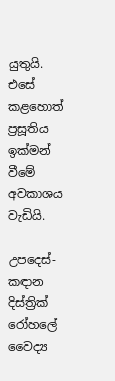යුතුයි. එසේ කළහොත් ප්‍රසූතිය ඉක්මන් වීමේ අවකාශය වැඩියි.

උපදෙස්-
කඳාන දිස්ත්‍රික් රෝහලේ
වෛද්‍ය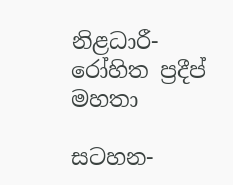නිළධාරී-
රෝහිත ප්‍රදීප් මහතා

සටහන-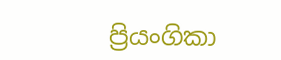ප්‍රියංගිකා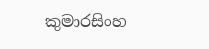කුමාරසිංහ